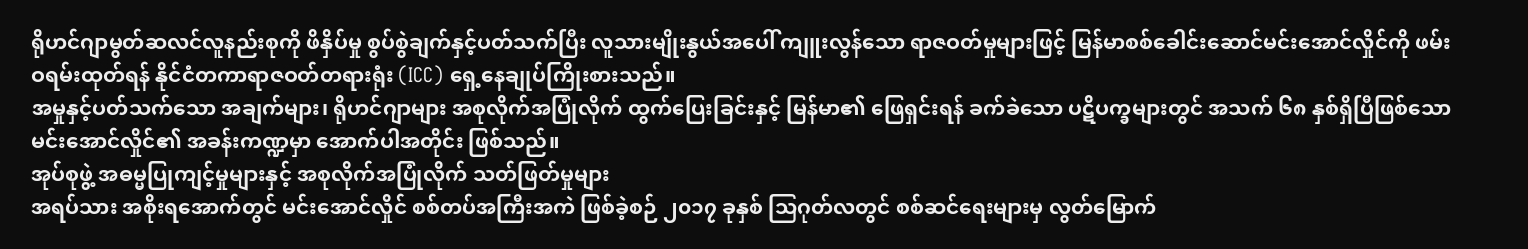ရိုဟင်ဂျာမွတ်ဆလင်လူနည်းစုကို ဖိနှိပ်မှု စွပ်စွဲချက်နှင့်ပတ်သက်ပြီး လူသားမျိုးနွယ်အပေါ် ကျူးလွန်သော ရာဇဝတ်မှုများဖြင့် မြန်မာစစ်ခေါင်းဆောင်မင်းအောင်လှိုင်ကို ဖမ်းဝရမ်းထုတ်ရန် နိုင်ငံတကာရာဇဝတ်တရားရုံး (ICC) ရှေ့နေချုပ်ကြိုးစားသည်။
အမှုနှင့်ပတ်သက်သော အချက်များ၊ ရိုဟင်ဂျာများ အစုလိုက်အပြုံလိုက် ထွက်ပြေးခြင်းနှင့် မြန်မာ၏ ဖြေရှင်းရန် ခက်ခဲသော ပဋိပက္ခများတွင် အသက် ၆၈ နှစ်ရှိပြီဖြစ်သော မင်းအောင်လှိုင်၏ အခန်းကဏ္ဍမှာ အောက်ပါအတိုင်း ဖြစ်သည်။
အုပ်စုဖွဲ့ အဓမ္မပြုကျင့်မှုများနှင့် အစုလိုက်အပြုံလိုက် သတ်ဖြတ်မှုများ
အရပ်သား အစိုးရအောက်တွင် မင်းအောင်လှိုင် စစ်တပ်အကြီးအကဲ ဖြစ်ခဲ့စဉ် ၂၀၁၇ ခုနှစ် သြဂုတ်လတွင် စစ်ဆင်ရေးများမှ လွတ်မြောက်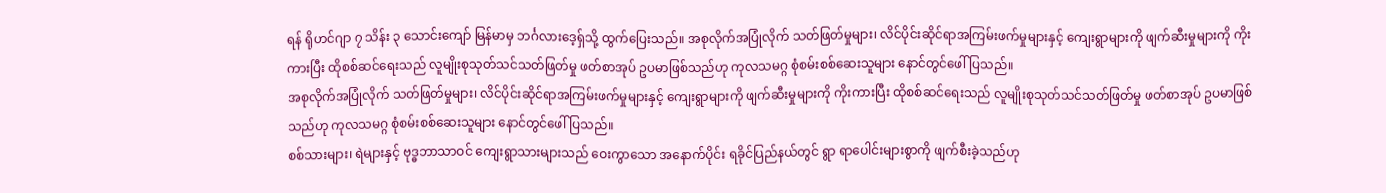ရန် ရိုဟင်ဂျာ ၇ သိန်း ၃ သောင်းကျော် မြန်မာမှ ဘင်္ဂလားဒေ့ရှ်သို့ ထွက်ပြေးသည်။ အစုလိုက်အပြုံလိုက် သတ်ဖြတ်မှုများ၊ လိင်ပိုင်းဆိုင်ရာအကြမ်းဖက်မှုများနှင့် ကျေးရွာများကို ဖျက်ဆီးမှုများကို ကိုးကားပြီး ထိုစစ်ဆင်ရေးသည် လူမျိုးစုသုတ်သင်သတ်ဖြတ်မှု ဖတ်စာအုပ် ဥပမာဖြစ်သည်ဟု ကုလသမဂ္ဂ စုံစမ်းစစ်ဆေးသူများ နောင်တွင်ဖေါ်ပြသည်။
အစုလိုက်အပြုံလိုက် သတ်ဖြတ်မှုများ၊ လိင်ပိုင်းဆိုင်ရာအကြမ်းဖက်မှုများနှင့် ကျေးရွာများကို ဖျက်ဆီးမှုများကို ကိုးကားပြီး ထိုစစ်ဆင်ရေးသည် လူမျိုးစုသုတ်သင်သတ်ဖြတ်မှု ဖတ်စာအုပ် ဥပမာဖြစ်သည်ဟု ကုလသမဂ္ဂ စုံစမ်းစစ်ဆေးသူများ နောင်တွင်ဖေါ်ပြသည်။
စစ်သားများ၊ ရဲများနှင့် ဗုဒ္ဓဘာသာဝင် ကျေးရွာသားများသည် ဝေးကွာသော အနောက်ပိုင်း ရခိုင်ပြည်နယ်တွင် ရွာ ရာပေါင်းများစွာကို ဖျက်စီးခဲ့သည်ဟု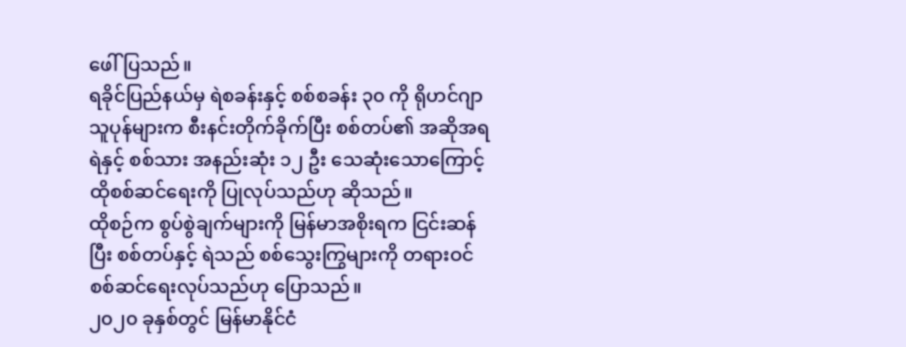ဖေါ်ပြသည်။
ရခိုင်ပြည်နယ်မှ ရဲစခန်းနှင့် စစ်စခန်း ၃၀ ကို ရိုဟင်ဂျာသူပုန်များက စီးနင်းတိုက်ခိုက်ပြီး စစ်တပ်၏ အဆိုအရ ရဲနှင့် စစ်သား အနည်းဆုံး ၁၂ ဦး သေဆုံးသောကြောင့် ထိုစစ်ဆင်ရေးကို ပြုလုပ်သည်ဟု ဆိုသည်။
ထိုစဉ်က စွပ်စွဲချက်များကို မြန်မာအစိုးရက ငြင်းဆန်ပြီး စစ်တပ်နှင့် ရဲသည် စစ်သွေးကြွများကို တရားဝင် စစ်ဆင်ရေးလုပ်သည်ဟု ပြောသည်။
၂၀၂၀ ခုနှစ်တွင် မြန်မာနိုင်ငံ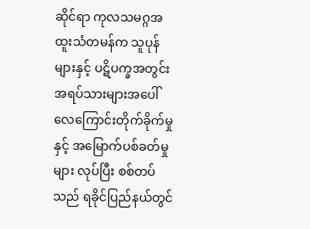ဆိုင်ရာ ကုလသမဂ္ဂအထူးသံတမန်က သူပုန်များနှင့် ပဋိပက္ခအတွင်း အရပ်သားများအပေါ် လေကြောင်းတိုက်ခိုက်မှုနှင့် အမြောက်ပစ်ခတ်မှုများ လုပ်ပြီး စစ်တပ်သည် ရခိုင်ပြည်နယ်တွင်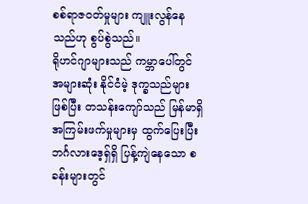စစ်ရာဇဝတ်မှုများ ကျူးလွန်နေသည်ဟု စွပ်စွဲသည်။
ရိုဟင်ဂျာများသည် ကမ္ဘာပေါ်တွင် အများဆုံး နိုင်ငံမဲ့ ဒုက္ခသည်များဖြစ်ပြီး တသန်းကျော်သည် မြန်မာရှိ အကြမ်းဖက်မှုများမှ ထွက်ပြေးပြီး ဘင်္ဂလားဒေ့ရှ်ရှိ ပြန့်ကျဲနေသော စခန်းများတွင်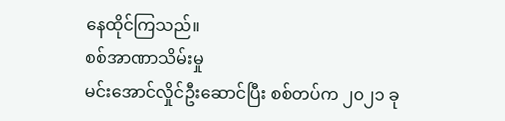နေထိုင်ကြသည်။
စစ်အာဏာသိမ်းမှု
မင်းအောင်လှိုင်ဦးဆောင်ပြီး စစ်တပ်က ၂၀၂၁ ခု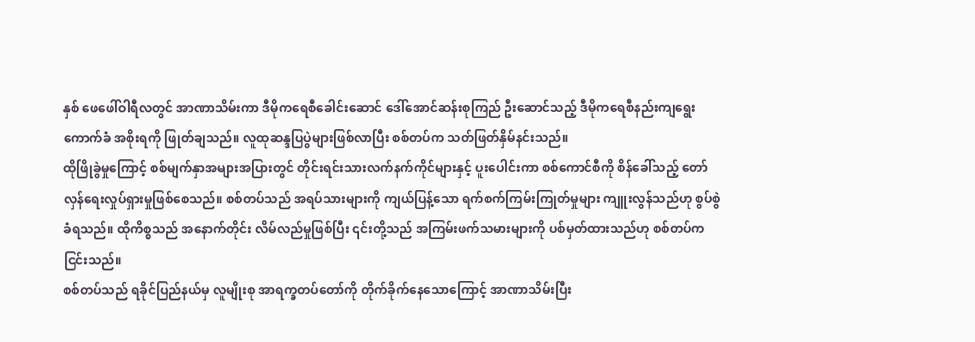နှစ် ဖေဖေါ်ဝါရီလတွင် အာဏာသိမ်းကာ ဒီမိုကရေစီခေါင်းဆောင် ဒေါ်အောင်ဆန်းစုကြည် ဦးဆောင်သည့် ဒီမိုကရေစီနည်းကျရွေးကောက်ခံ အစိုးရကို ဖြုတ်ချသည်။ လူထုဆန္ဒပြပွဲများဖြစ်လာပြီး စစ်တပ်က သတ်ဖြတ်နှိမ်နင်းသည်။
ထိုဖြိုခွဲမှုကြောင့် စစ်မျက်နှာအများအပြားတွင် တိုင်းရင်းသားလက်နက်ကိုင်များနှင့် ပူးပေါင်းကာ စစ်ကောင်စီကို စိန်ခေါ်သည့် တော်လှန်ရေးလှုပ်ရှားမှုဖြစ်စေသည်။ စစ်တပ်သည် အရပ်သားများကို ကျယ်ပြန့်သော ရက်စက်ကြမ်းကြုတ်မှုများ ကျူးလွန်သည်ဟု စွပ်စွဲခံရသည်။ ထိုကိစ္စသည် အနောက်တိုင်း လိမ်လည်မှုဖြစ်ပြီး ၎င်းတို့သည် အကြမ်းဖက်သမားများကို ပစ်မှတ်ထားသည်ဟု စစ်တပ်ကငြင်းသည်။
စစ်တပ်သည် ရခိုင်ပြည်နယ်မှ လူမျိုးစု အာရက္ခတပ်တော်ကို တိုက်ခိုက်နေသောကြောင့် အာဏာသိမ်းပြီး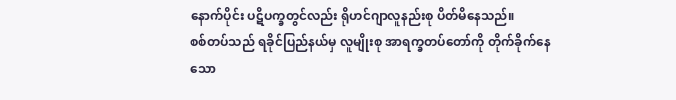နောက်ပိုင်း ပဋိပက္ခတွင်လည်း ရိုဟင်ဂျာလူနည်းစု ပိတ်မိနေသည်။
စစ်တပ်သည် ရခိုင်ပြည်နယ်မှ လူမျိုးစု အာရက္ခတပ်တော်ကို တိုက်ခိုက်နေသော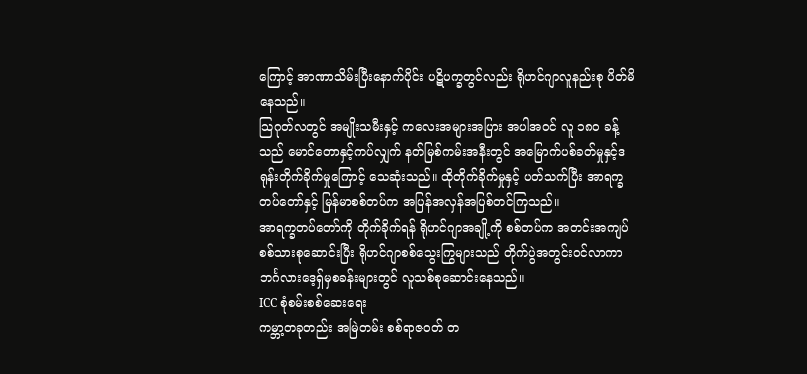ကြောင့် အာဏာသိမ်းပြီးနောက်ပိုင်း ပဋိပက္ခတွင်လည်း ရိုဟင်ဂျာလူနည်းစု ပိတ်မိနေသည်။
သြဂုတ်လတွင် အမျိုးသမီးနှင့် ကလေးအများအပြား အပါအဝင် လူ ၁၈၀ ခန့်သည် မောင်တောနှင့်ကပ်လျှက် နတ်မြစ်ကမ်းအနီးတွင် အမြောက်ပစ်ခတ်မှုနှင့်ဒရုန်းတိုက်ခိုက်မှုကြောင့် သေဆုံးသည်။ ထိုတိုက်ခိုက်မှုနှင့် ပတ်သက်ပြီး အာရက္ခတပ်တော်နှင့် မြန်မာစစ်တပ်က အပြန်အလှန်အပြစ်တင်ကြသည်။
အာရက္ခတပ်တော်ကို တိုက်ခိုက်ရန် ရိုဟင်ဂျာအချို့ကို စစ်တပ်က အတင်းအကျပ် စစ်သားစုဆောင်းပြီး ရိုဟင်ဂျာစစ်သွေးကြွများသည် တိုက်ပွဲအတွင်းဝင်လာကာ ဘင်္ဂလားဒေ့ရှ်မှစခန်းများတွင် လူသစ်စုဆောင်းနေသည်။
ICC စုံစမ်းစစ်ဆေးရေး
ကမ္ဘာ့တခုတည်း အမြဲတမ်း စစ်ရာဇဝတ် တ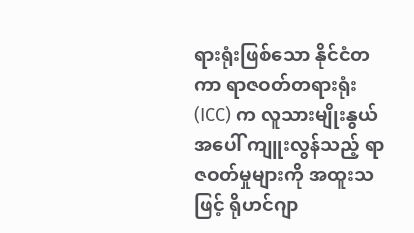ရားရုံးဖြစ်သော နိုင်ငံတကာ ရာဇဝတ်တရားရုံး (ICC) က လူသားမျိုးနွယ်အပေါ် ကျူးလွန်သည့် ရာဇဝတ်မှုများကို အထူးသဖြင့် ရိုဟင်ဂျာ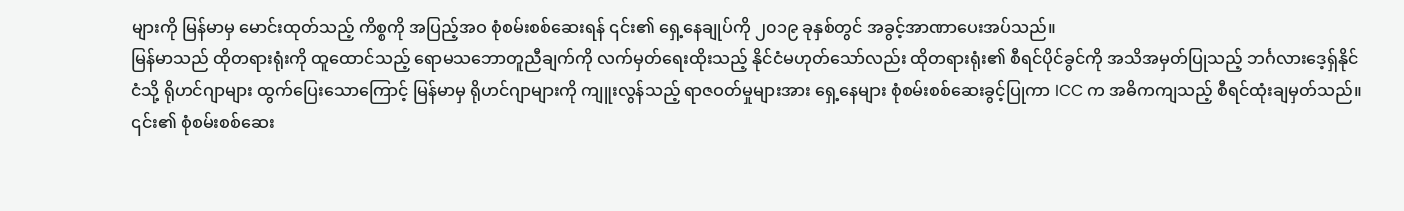များကို မြန်မာမှ မောင်းထုတ်သည့် ကိစ္စကို အပြည့်အဝ စုံစမ်းစစ်ဆေးရန် ၎င်း၏ ရှေ့နေချုပ်ကို ၂၀၁၉ ခုနှစ်တွင် အခွင့်အာဏာပေးအပ်သည်။
မြန်မာသည် ထိုတရားရုံးကို ထူထောင်သည့် ရောမသဘောတူညီချက်ကို လက်မှတ်ရေးထိုးသည့် နိုင်ငံမဟုတ်သော်လည်း ထိုတရားရုံး၏ စီရင်ပိုင်ခွင်ကို အသိအမှတ်ပြုသည့် ဘင်္ဂလားဒေ့ရှ်နိုင်ငံသို့ ရိုဟင်ဂျာများ ထွက်ပြေးသောကြောင့် မြန်မာမှ ရိုဟင်ဂျာများကို ကျူးလွန်သည့် ရာဇဝတ်မှုများအား ရှေ့နေများ စုံစမ်းစစ်ဆေးခွင့်ပြုကာ ICC က အဓိကကျသည့် စီရင်ထုံးချမှတ်သည်။
၎င်း၏ စုံစမ်းစစ်ဆေး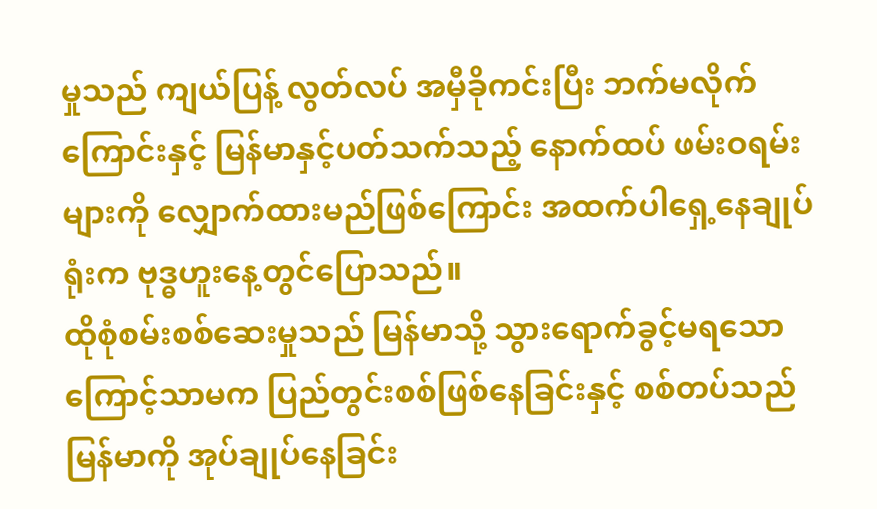မှုသည် ကျယ်ပြန့် လွတ်လပ် အမှီခိုကင်းပြီး ဘက်မလိုက်ကြောင်းနှင့် မြန်မာနှင့်ပတ်သက်သည့် နောက်ထပ် ဖမ်းဝရမ်းများကို လျှောက်ထားမည်ဖြစ်ကြောင်း အထက်ပါရှေ့နေချုပ်ရုံးက ဗုဒ္ဓဟူးနေ့တွင်ပြောသည်။
ထိုစုံစမ်းစစ်ဆေးမှုသည် မြန်မာသို့ သွားရောက်ခွင့်မရသောကြောင့်သာမက ပြည်တွင်းစစ်ဖြစ်နေခြင်းနှင့် စစ်တပ်သည် မြန်မာကို အုပ်ချုပ်နေခြင်း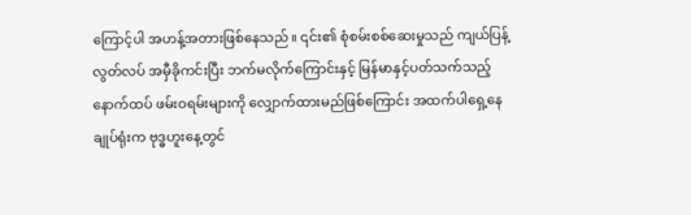ကြောင့်ပါ အဟန့်အတားဖြစ်နေသည်။ ၎င်း၏ စုံစမ်းစစ်ဆေးမှုသည် ကျယ်ပြန့် လွတ်လပ် အမှီခိုကင်းပြီး ဘက်မလိုက်ကြောင်းနှင့် မြန်မာနှင့်ပတ်သက်သည့် နောက်ထပ် ဖမ်းဝရမ်းများကို လျှောက်ထားမည်ဖြစ်ကြောင်း အထက်ပါရှေ့နေချုပ်ရုံးက ဗုဒ္ဓဟူးနေ့တွင်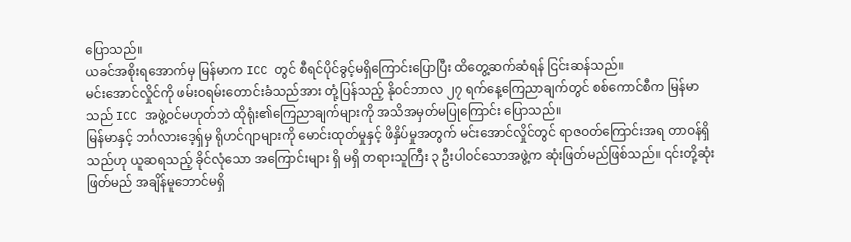ပြောသည်။
ယခင်အစိုးရအောက်မှ မြန်မာက ICC တွင် စီရင်ပိုင်ခွင့်မရှိကြောင်းပြောပြီး ထိတွေ့ဆက်ဆံရန် ငြင်းဆန်သည်။
မင်းအောင်လှိုင်ကို ဖမ်းဝရမ်းတောင်းခံသည်အား တုံ့ပြန်သည့် နိုဝင်ဘာလ ၂၇ ရက်နေ့ကြေညာချက်တွင် စစ်ကောင်စီက မြန်မာသည် ICC အဖွဲ့ဝင်မဟုတ်ဘဲ ထိုရုံး၏ကြေညာချက်များကို အသိအမှတ်မပြုကြောင်း ပြောသည်။
မြန်မာနှင့် ဘင်္ဂလားဒေ့ရှ်မှ ရိုဟင်ဂျာများကို မောင်းထုတ်မှုနှင့် ဖိနှိပ်မှုအတွက် မင်းအောင်လှိုင်တွင် ရာဇဝတ်ကြောင်းအရ တာဝန်ရှိသည်ဟု ယူဆရသည့် ခိုင်လုံသော အကြောင်းများ ရှိ မရှိ တရားသူကြီး ၃ ဦးပါဝင်သောအဖွဲ့က ဆုံးဖြတ်မည်ဖြစ်သည်။ ၎င်းတို့ဆုံးဖြတ်မည် အချိန်မူဘောင်မရှိ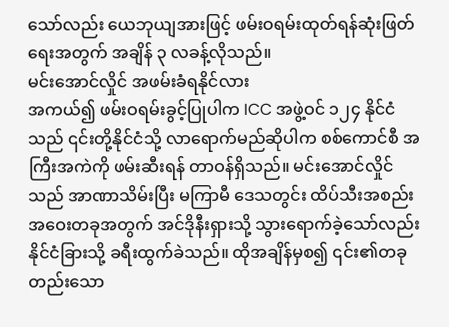သော်လည်း ယေဘုယျအားဖြင့် ဖမ်းဝရမ်းထုတ်ရန်ဆုံးဖြတ်ရေးအတွက် အချိန် ၃ လခန့်လိုသည်။
မင်းအောင်လှိုင် အဖမ်းခံရနိုင်လား
အကယ်၍ ဖမ်းဝရမ်းခွင့်ပြုပါက ICC အဖွဲ့ဝင် ၁၂၄ နိုင်ငံသည် ၎င်းတို့နိုင်ငံသို့ လာရောက်မည်ဆိုပါက စစ်ကောင်စီ အကြီးအကဲကို ဖမ်းဆီးရန် တာဝန်ရှိသည်။ မင်းအောင်လှိုင်သည် အာဏာသိမ်းပြီး မကြာမီ ဒေသတွင်း ထိပ်သီးအစည်းအဝေးတခုအတွက် အင်ဒိုနီးရှားသို့ သွားရောက်ခဲ့သော်လည်း နိုင်ငံခြားသို့ ခရီးထွက်ခဲသည်။ ထိုအချိန်မှစ၍ ၎င်း၏တခုတည်းသော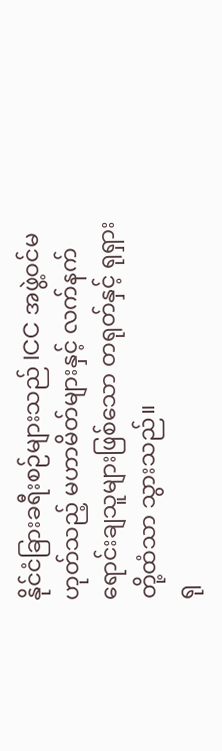နိုင်ငံခြားခရီးစဉ်များသည် ICC အဖွဲ့ဝင်မဟုတ်သည့် မဟာမိတ်များနှင့် လက်နက်ရောင်းချသူများဖြစ်သော တရုတ်နှင့် ရုရှားတို့ထံသာ သွားသည်။
ရု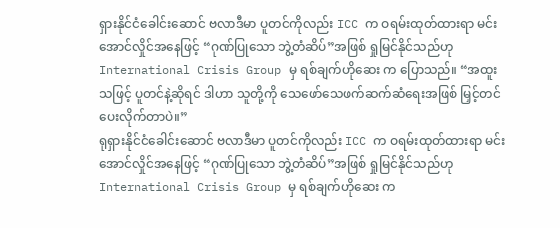ရှားနိုင်ငံခေါင်းဆောင် ဗလာဒီမာ ပူတင်ကိုလည်း ICC က ဝရမ်းထုတ်ထားရာ မင်းအောင်လှိုင်အနေဖြင့် “ဂုဏ်ပြုသော ဘွဲ့တံဆိပ်”အဖြစ် ရှုမြင်နိုင်သည်ဟု International Crisis Group မှ ရစ်ချက်ဟိုဆေး က ပြောသည်။ “အထူးသဖြင့် ပူတင်နဲ့ဆိုရင် ဒါဟာ သူတို့ကို သေဖော်သေဖက်ဆက်ဆံရေးအဖြစ် မြှင့်တင်ပေးလိုက်တာပဲ။”
ရုရှားနိုင်ငံခေါင်းဆောင် ဗလာဒီမာ ပူတင်ကိုလည်း ICC က ဝရမ်းထုတ်ထားရာ မင်းအောင်လှိုင်အနေဖြင့် “ဂုဏ်ပြုသော ဘွဲ့တံဆိပ်”အဖြစ် ရှုမြင်နိုင်သည်ဟု International Crisis Group မှ ရစ်ချက်ဟိုဆေး က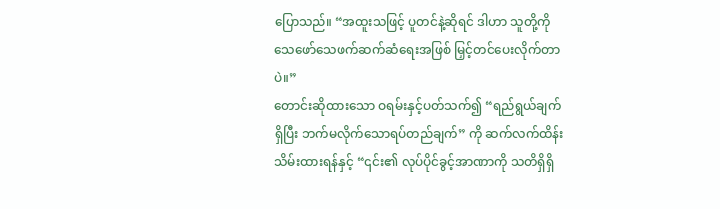ပြောသည်။ “အထူးသဖြင့် ပူတင်နဲ့ဆိုရင် ဒါဟာ သူတို့ကို သေဖော်သေဖက်ဆက်ဆံရေးအဖြစ် မြှင့်တင်ပေးလိုက်တာပဲ။”
တောင်းဆိုထားသော ဝရမ်းနှင့်ပတ်သက်၍ “ရည်ရွယ်ချက်ရှိပြီး ဘက်မလိုက်သောရပ်တည်ချက်” ကို ဆက်လက်ထိန်းသိမ်းထားရန်နှင့် “၎င်း၏ လုပ်ပိုင်ခွင့်အာဏာကို သတိရှိရှိ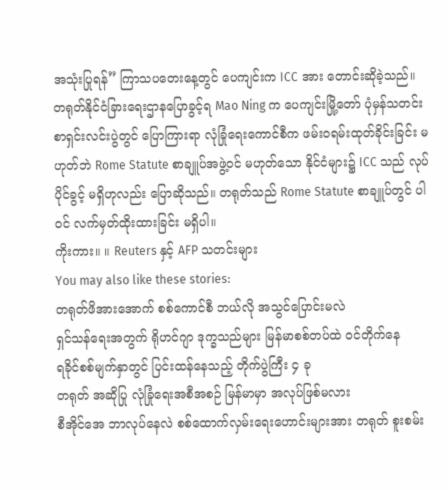အသုံးပြုရန်” ကြာသပတေးနေ့တွင် ပေကျင်းက ICC အား တောင်းဆိုခဲ့သည်။
တရုတ်နိုင်ငံခြားရေးဌာနပြောခွင့်ရ Mao Ning က ပေကျင်းမြို့တော် ပုံမှန်သတင်းစာရှင်းလင်းပွဲတွင် ပြောကြားရာ လုံခြုံရေးကောင်စီက ဖမ်းဝရမ်းထုတ်ခိုင်းခြင်း မဟုတ်ဘဲ Rome Statute စာချူပ်အဖွဲ့ဝင် မဟုတ်သော နိုင်ငံများ၌ ICC သည် လုပ်ပိုင်ခွင့် မရှိဟုလည်း ပြောဆိုသည်။ တရုတ်သည် Rome Statute စာချူပ်တွင် ပါဝင် လက်မှတ်ထိုးထားခြင်း မရှိပါ။
ကိုးကား။ ။ Reuters နှင့် AFP သတင်းများ
You may also like these stories:
တရုတ်ဖိအားအောက် စစ်ကောင်စီ ဘယ်လို အသွင်ပြောင်းမလဲ
ရှင်သန်ရေးအတွက် ရိုဟင်ဂျာ ဒုက္ခသည်များ မြန်မာစစ်တပ်ထဲ ဝင်တိုက်နေ
ရခိုင်စစ်မျက်နှာတွင် ပြင်းထန်နေသည့် တိုက်ပွဲကြီး ၄ ခု
တရုတ် အဆိုပြု လုံခြုံရေးအစီအစဉ် မြန်မာမှာ အလုပ်ဖြစ်မလား
စီအိုင်အေ ဘာလုပ်နေလဲ စစ်ထောက်လှမ်းရေးဟောင်းများအား တရုတ် စူးစမ်း